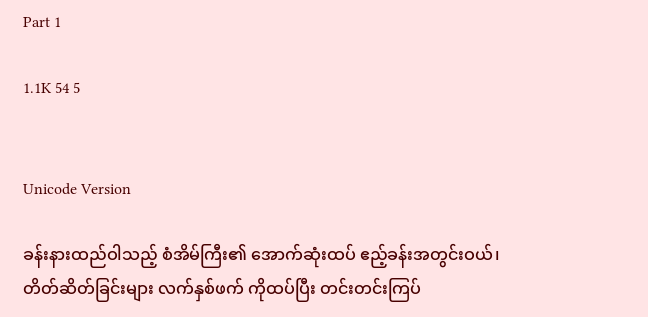Part 1

1.1K 54 5


Unicode Version

ခန်းနားထည်ဝါသည့် စံအိမ်ကြီး၏ အောက်ဆုံးထပ် ဧည့်ခန်းအတွင်းဝယ်၊ တိတ်ဆိတ်ခြင်းများ လက်နှစ်ဖက် ကိုထပ်ပြီး တင်းတင်းကြပ်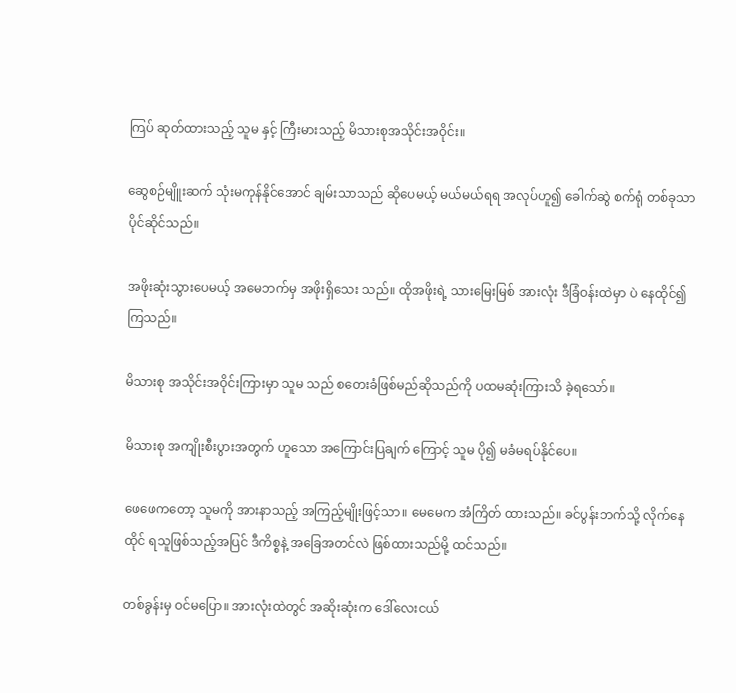ကြပ် ဆုတ်ထားသည့် သူမ နှင့် ကြီးမားသည့် မိသားစုအသိုင်းအဝိုင်း။

ဆွေစဉ်မျိူးဆက် သုံးမကုန်နိုင်အောင် ချမ်းသာသည် ဆိုပေမယ့် မယ်မယ်ရရ အလုပ်ဟူ၍ ခေါက်ဆွဲ စက်ရုံ တစ်ခုသာ ပိုင်ဆိုင်သည်။

အဖိုးဆုံးသွားပေမယ့် အမေဘက်မှ အဖိုးရှိသေး သည်။ ထိုအဖိုးရဲ့ သားမြေးမြစ် အားလုံး ဒီခြံဝန်းထဲမှာ ပဲ နေထိုင်၍ ကြသည်။

မိသားစု အသိုင်းအဝိုင်းကြားမှာ သူမ သည် စတေးခံဖြစ်မည်ဆိုသည်ကို ပထမဆုံးကြားသိ ခဲ့ရသော်။

မိသားစု အကျိုးစီးပွားအတွက် ဟူသော အကြောင်းပြချက် ကြောင့် သူမ ပို၍ မခံမရပ်နိုင်ပေ။

ဖေဖေကတော့ သူမကို အားနာသည့် အကြည့်မျိုးဖြင့်သာ။ မေမေက အံကြိတ် ထားသည်။ ခင်ပွန်းဘက်သို့ လိုက်နေထိုင် ရသူဖြစ်သည့်အပြင် ဒီကိစ္စနဲ့ အခြေအတင်လဲ ဖြစ်ထားသည်မို့ ထင်သည်။

တစ်ခွန်းမှ ဝင်မပြော။ အားလုံးထဲတွင် အဆိုးဆုံးက ဒေါ်လေးငယ်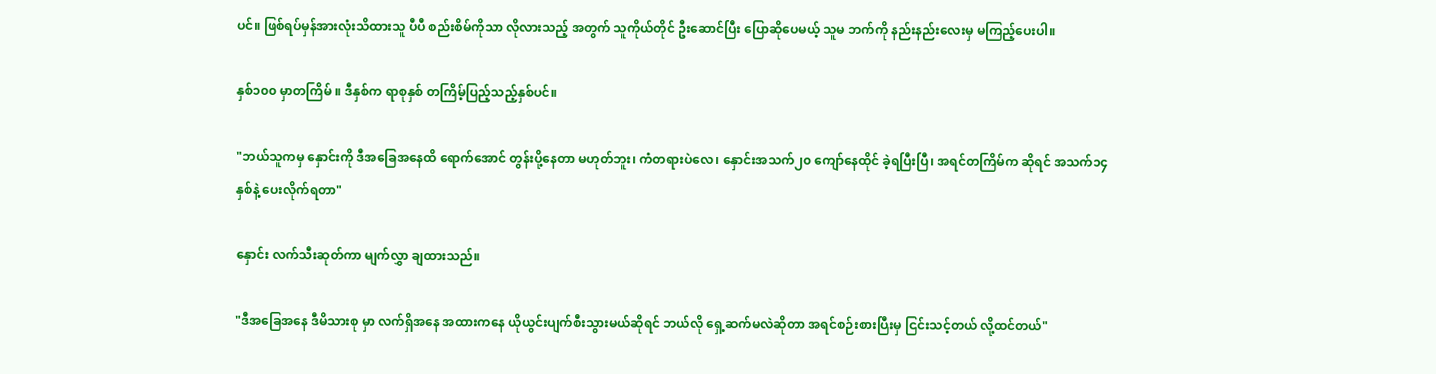ပင်။ ဖြစ်ရပ်မှန်အားလုံးသိထားသူ ပီပီ စည်းစိမ်ကိုသာ လိုလားသည့် အတွက် သူကိုယ်တိုင် ဦးဆောင်ပြီး ပြောဆိုပေမယ့် သူမ ဘက်ကို နည်းနည်းလေးမှ မကြည့်ပေးပါ။

နှစ်၁၀၀ မှာတကြိမ် ။ ဒီနှစ်က ရာစုနှစ် တကြိမ့်ပြည့်သည့်နှစ်ပင်။

"ဘယ်သူကမှ နှောင်းကို ဒီအခြေအနေထိ ရောက်အောင် တွန်းပို့နေတာ မဟုတ်ဘူး၊ ကံတရားပဲလေ၊ နှောင်းအသက်၂၀ ကျော်နေထိုင် ခဲ့ရပြီးပြီ၊ အရင်တကြိမ်က ဆိုရင် အသက်၁၄ နှစ်နဲ့ ပေးလိုက်ရတာ"

နှောင်း လက်သီးဆုတ်ကာ မျက်လွှာ ချထားသည်။

"ဒီအခြေအနေ ဒီမိသားစု မှာ လက်ရှိအနေ အထားကနေ ယိုယွင်းပျက်စီးသွားမယ်ဆိုရင် ဘယ်လို ရှေ့ဆက်မလဲဆိုတာ အရင်စဉ်းစားပြီးမှ ငြင်းသင့်တယ် လို့ထင်တယ်"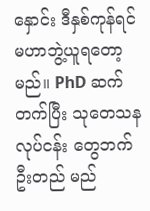နှောင်း ဒီနှစ်ကုန်ရင် မဟာဘွဲ့ယူရတော့မည်။ PhD ဆက်တက်ပြီး သုတေသန လုပ်ငန်း တွေဘက် ဦးတည် မည်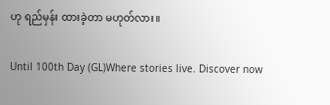ဟု ရည်မှန်း ထားခဲ့တာ မဟုတ်လား။

Until 100th Day (GL)Where stories live. Discover now